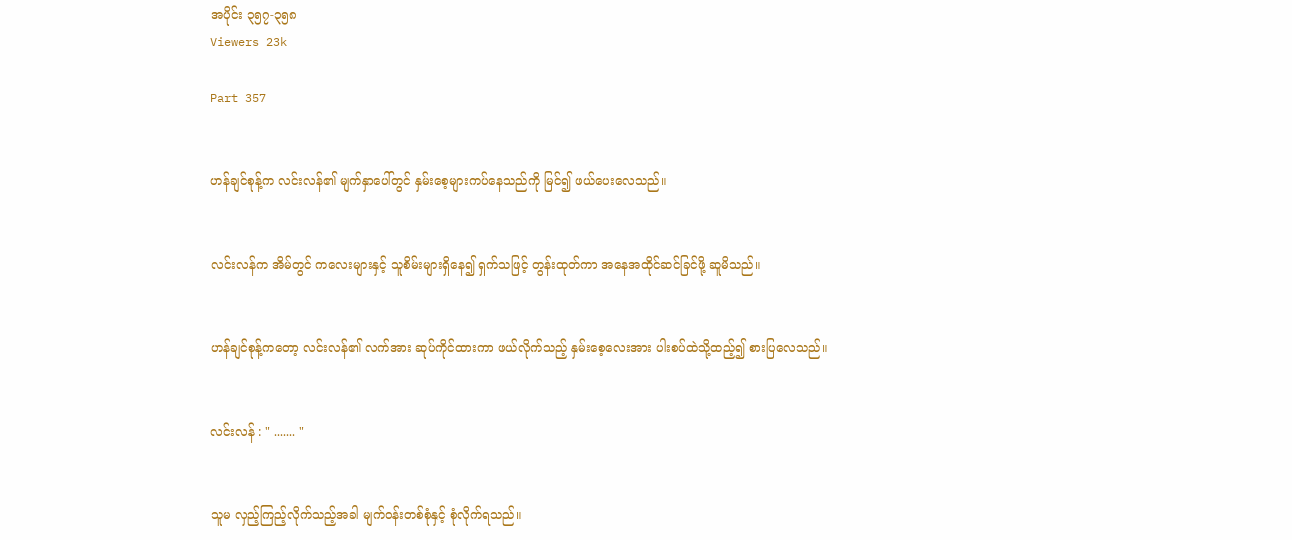အပိုင်း ၃၅၇-၃၅၈
Viewers 23k

Part 357


ဟန်ချင်စုန့်က လင်းလန်၏ မျက်နှာပေါ်တွင် နှမ်းစေ့များကပ်နေသည်ကို မြင်၍ ဖယ်ပေးလေသည်။


လင်းလန်က အိမ်တွင် ကလေးများနှင့် သူစိမ်းများရှိနေ၍ ရှက်သဖြင့် တွန်းထုတ်ကာ အနေအထိုင်ဆင်ခြင်ဖို့ ဆူမိသည်။


ဟန်ချင်စုန့်ကတော့ လင်းလန်၏ လက်အား ဆုပ်ကိုင်ထားကာ ဖယ်လိုက်သည့် နှမ်းစေ့လေးအား ပါးစပ်ထဲသို့ထည့်၍ စားပြလေသည်။


လင်းလန် : " ....... "


သူမ လှည့်ကြည့်လိုက်သည့်အခါ မျက်၀န်းတစ်စုံနှင့် စုံလိုက်ရသည်။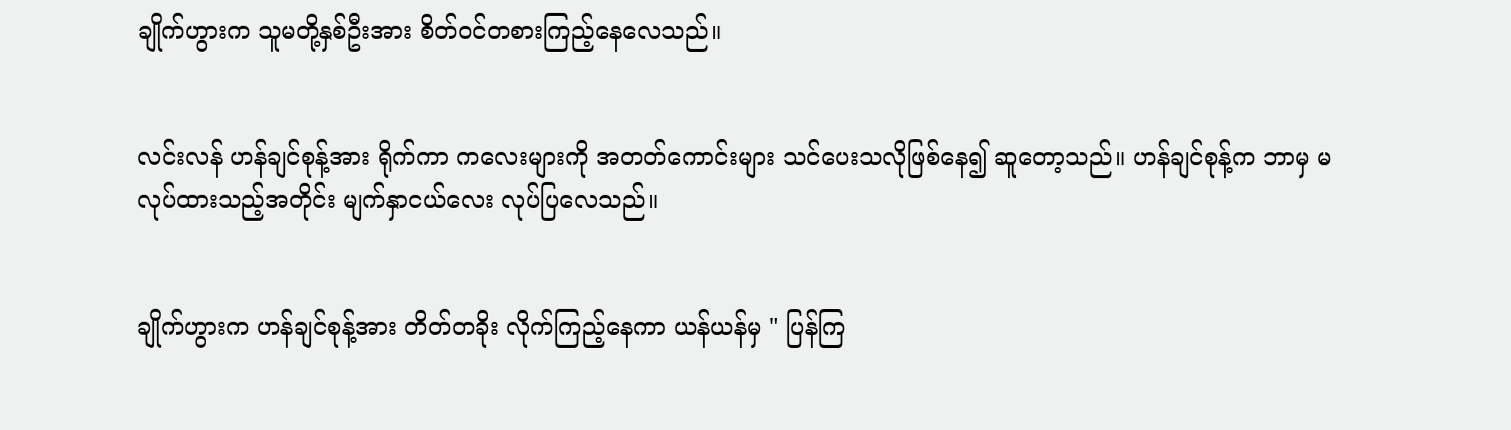ချိုက်ဟွားက သူမတို့နှစ်ဦးအား စိတ်၀င်တစားကြည့်နေလေသည်။


လင်းလန် ဟန်ချင်စုန့်အား ရိုက်ကာ ကလေးများကို အတတ်ကောင်းများ သင်ပေးသလိုဖြစ်နေ၍ ဆူတော့သည်။ ဟန်ချင်စုန့်က ဘာမှ မလုပ်ထားသည့်အတိုင်း မျက်နှာငယ်လေး လုပ်ပြလေသည်။


ချိုက်ဟွားက ဟန်ချင်စုန့်အား တိတ်တခိုး လိုက်ကြည့်နေကာ ယန်ယန်မှ " ပြန်ကြ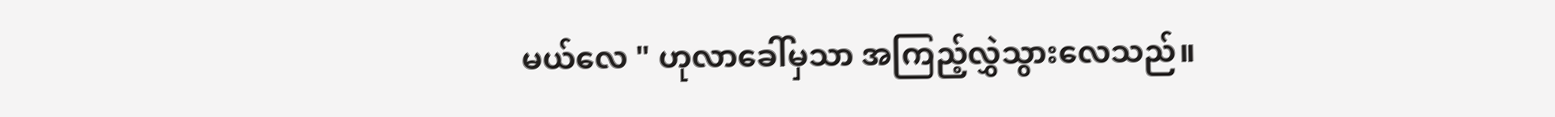မယ်လေ " ဟုလာခေါ်မှသာ အကြည့်လွှဲသွားလေသည်။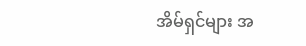အိမ်ရှင်များ အ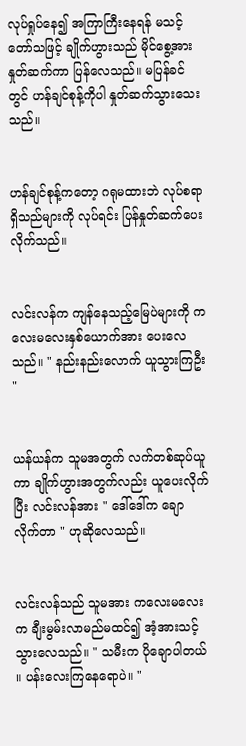လုပ်ရှုပ်နေ၍ အကြာကြီးနေရန် မသင့်တော်သဖြင့် ချိုက်ဟွားသည် မိုင်စွေ့အား နှုတ်ဆက်ကာ ပြန်လေသည်။ မပြန်ခင်တွင် ဟန်ချင်စုန့်ကိုပါ နှုတ်ဆက်သွားသေးသည်။


ဟန်ချင်စုန့်ကတော့ ဂရုမထားဘဲ လုပ်စရာရှိသည်များကို လုပ်ရင်း ပြန်နှုတ်ဆက်ပေးလိုက်သည်။


လင်းလန်က ကျန်နေသည့်မြေပဲများကို ကလေးမလေးနှစ်ယောက်အား ပေးလေသည်။ " နည်းနည်းလောက် ယူသွားကြဦး "


ယန်ယန်က သူမအတွက် လက်တစ်ဆုပ်ယူကာ ချိုက်ဟွားအတွက်လည်း ယူပေးလိုက်ပြီး လင်းလန်အား " ဒေါ်ဒေါ်က ချောလိုက်တာ " ဟုဆိုလေသည်။


လင်းလန်သည် သူမအား ကလေးမလေးက ချီးမွမ်းလာမည်မထင်၍ အံ့အားသင့်သွားလေသည်။ " သမီးက ပိုချောပါတယ် ။ ပန်းလေးကြနေရောပဲ။ "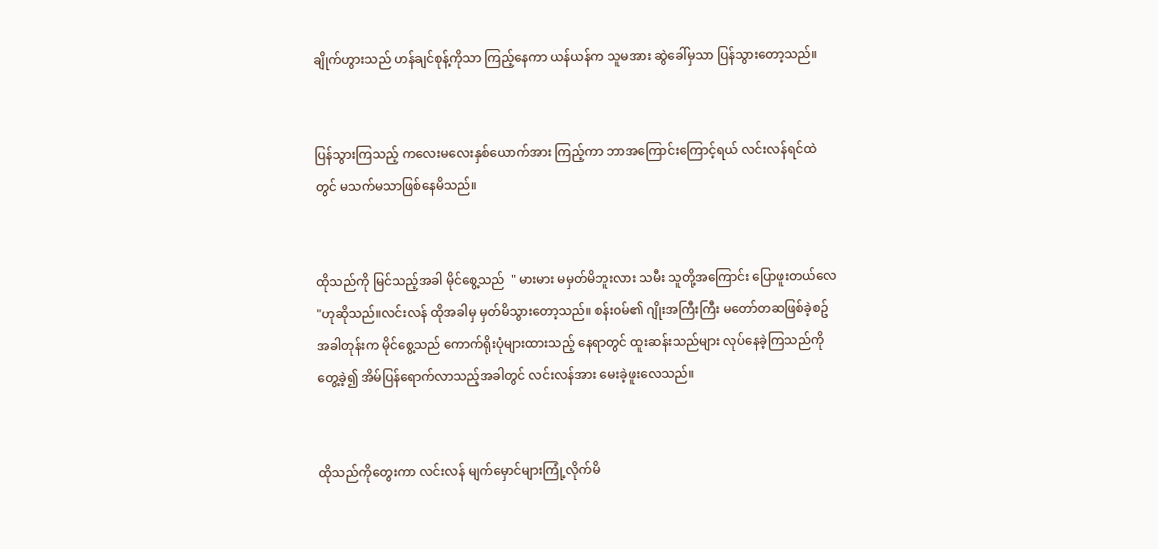ချိုက်ဟွားသည် ဟန်ချင်စုန့်ကိုသာ ကြည့်နေကာ ယန်ယန်က သူမအား ဆွဲခေါ်မှသာ ပြန်သွားတော့သည်။


ပြန်သွားကြသည့် ကလေးမလေးနှစ်ယောက်အား ကြည့်ကာ ဘာအကြောင်းကြောင့်ရယ် လင်းလန်ရင်ထဲတွင် မသက်မသာဖြစ်နေမိသည်။


ထိုသည်ကို မြင်သည့်အခါ မိုင်စွေ့သည်  " မားမား မမှတ်မိဘူးလား သမီး သူတို့အကြောင်း ပြောဖူးတယ်လေ "ဟုဆိုသည်။လင်းလန် ထိုအခါမှ မှတ်မိသွားတော့သည်။ စန်း၀မ်၏ ဂျိုးအကြီးကြီး မတော်တဆဖြစ်ခဲ့စဥ်အခါတုန်းက မိုင်စွေ့သည် ကောက်ရိုးပုံများထားသည့် နေရာတွင် ထူးဆန်းသည်များ လုပ်နေခဲ့ကြသည်ကို တွေ့ခဲ့၍ အိမ်ပြန်ရောက်လာသည့်အခါတွင် လင်းလန်အား မေးခဲ့ဖူးလေသည်။


ထိုသည်ကိုတွေးကာ လင်းလန် မျက်မှောင်များကြုံ့လိုက်မိ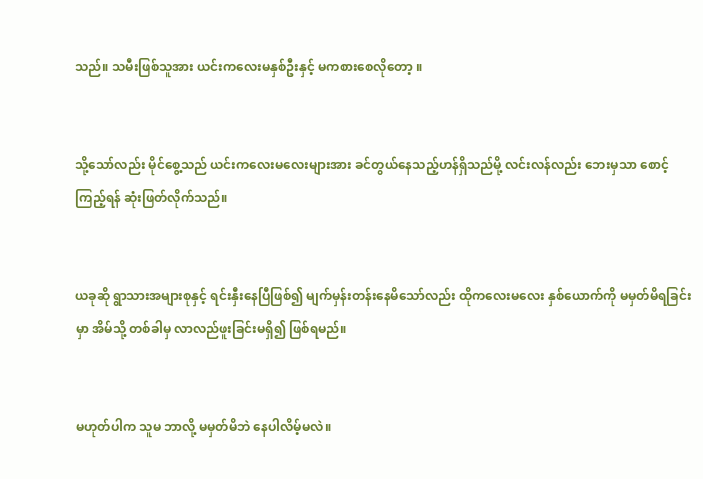သည်။ သမီးဖြစ်သူအား ယင်းကလေးမနှစ်ဦးနှင့် မကစားစေလိုတော့ ။


သို့သော်လည်း မိုင်စွေ့သည် ယင်းကလေးမလေးများအား ခင်တွယ်နေသည့်ဟန်ရှိသည်မို့ လင်းလန်လည်း ဘေးမှသာ စောင့်ကြည့်ရန် ဆုံးဖြတ်လိုက်သည်။


ယခုဆို ရွာသားအများစုနှင့် ရင်းနှီးနေပြီဖြစ်၍ မျက်မှန်းတန်းနေမိသော်လည်း ထိုကလေးမလေး နှစ်ယောက်ကို မမှတ်မိရခြင်းမှာ အိမ်သို့ တစ်ခါမှ လာလည်ဖူးခြင်းမရှိ၍ ဖြစ်ရမည်။


မဟုတ်ပါက သူမ ဘာလို့ မမှတ်မိဘဲ နေပါလိမ့်မလဲ။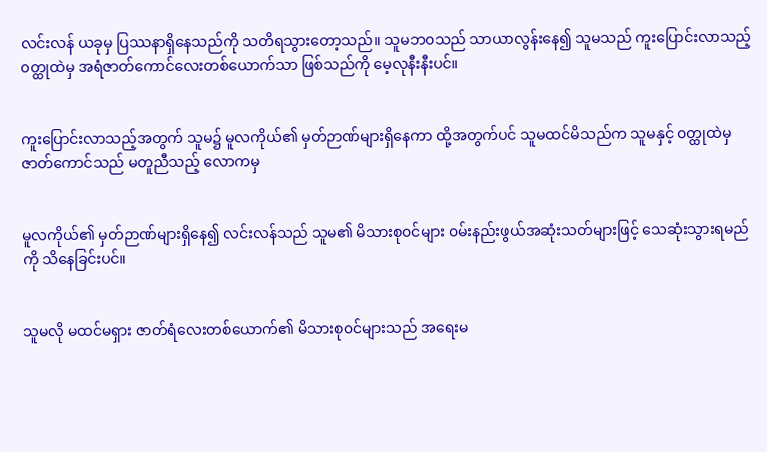လင်းလန် ယခုမှ ပြဿနာရှိနေသည်ကို သတိရသွားတော့သည်။ သူမဘ၀သည် သာယာလွန်းနေ၍ သူမသည် ကူးပြောင်းလာသည့် ၀တ္ထုထဲမှ အရံဇာတ်ကောင်လေးတစ်ယောက်သာ ဖြစ်သည်ကို မေ့လုနီးနီးပင်။


ကူးပြောင်းလာသည့်အတွက် သူမ၌ မူလကိုယ်၏ မှတ်ဉာဏ်များရှိနေကာ ထို့အတွက်ပင် သူမထင်မိသည်က သူမနှင့် ၀တ္ထုထဲမှ ဇာတ်ကောင်သည် မတူညီသည့် လောကမှ


မူလကိုယ်၏ မှတ်ဉာဏ်များရှိနေ၍ လင်းလန်သည် သူမ၏ မိသားစု၀င်များ ၀မ်းနည်းဖွယ်အဆုံးသတ်များဖြင့် သေဆုံးသွားရမည်ကို သိနေခြင်းပင်။


သူမလို မထင်မရှား ဇာတ်ရံလေးတစ်ယောက်၏ မိသားစု၀င်များသည် အရေးမ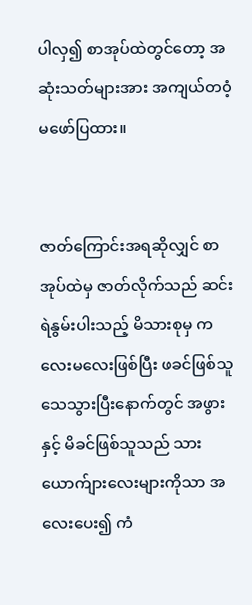ပါလှ၍ စာအုပ်ထဲတွင်တော့ အဆုံးသတ်များအား အကျယ်တ၀ံ့မဖော်ပြထား။


ဇာတ်ကြောင်းအရဆိုလျှင် စာအုပ်ထဲမှ ဇာတ်လိုက်သည် ဆင်းရဲနွမ်းပါးသည့် မိသားစုမှ ကလေးမလေးဖြစ်ပြီး ဖခင်ဖြစ်သူသေသွားပြီးနောက်တွင် အဖွားနှင့် မိခင်ဖြစ်သူသည် သားယောက်ျားလေးများကိုသာ အလေးပေး၍ ကံ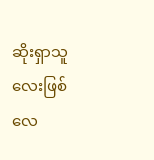ဆိုးရှာသူလေးဖြစ်လေ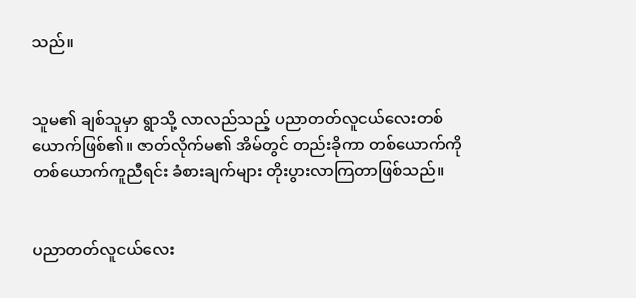သည်။


သူမ၏ ချစ်သူမှာ ရွာသို့ လာလည်သည့် ပညာတတ်လူငယ်လေးတစ်ယောက်ဖြစ်၏။ ဇာတ်လိုက်မ၏ အိမ်တွင် တည်းခိုကာ တစ်ယောက်ကို တစ်ယောက်ကူညီရင်း ခံစားချက်များ တိုးပွားလာကြတာဖြစ်သည်။


ပညာတတ်လူငယ်လေး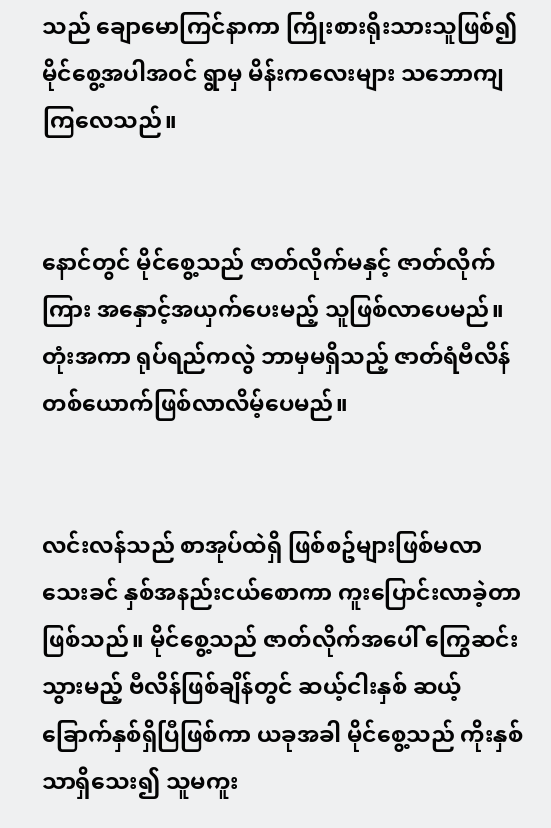သည် ချောမောကြင်နာကာ ကြိုးစားရိုးသားသူဖြစ်၍ မိုင်စွေ့အပါအ၀င် ရွာမှ မိန်းကလေးများ သဘောကျကြလေသည်။


နောင်တွင် မိုင်စွေ့သည် ဇာတ်လိုက်မနှင့် ဇာတ်လိုက်ကြား အနှောင့်အယှက်ပေးမည့် သူဖြစ်လာပေမည်။ တုံးအကာ ရုပ်ရည်ကလွဲ ဘာမှမရှိသည့် ဇာတ်ရံဗီလိန်တစ်ယောက်ဖြစ်လာလိမ့်ပေမည်။


လင်းလန်သည် စာအုပ်ထဲရှိ ဖြစ်စဥ်များဖြစ်မလာသေးခင် နှစ်အနည်းငယ်စောကာ ကူးပြောင်းလာခဲ့တာဖြစ်သည်။ မိုင်စွေ့သည် ဇာတ်လိုက်အပေါ် ကြွေဆင်းသွားမည့် ဗီလိန်ဖြစ်ချိန်တွင် ဆယ့်ငါးနှစ် ဆယ့်ခြောက်နှစ်ရှိပြီဖြစ်ကာ ယခုအခါ မိုင်စွေ့သည် ကိုးနှစ်သာရှိသေး၍ သူမကူး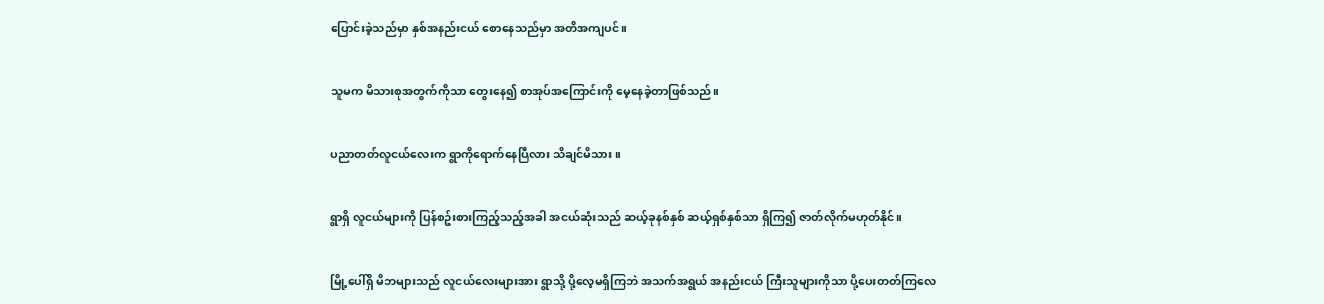ပြောင်းခဲ့သည်မှာ နှစ်အနည်းငယ် စောနေသည်မှာ အတိအကျပင်။


သူမက မိသားစုအတွက်ကိုသာ တွေးနေ၍ စာအုပ်အကြောင်းကို မေ့နေခဲ့တာဖြစ်သည်။


ပညာတတ်လူငယ်လေးက ရွာကိုရောက်နေပြီလား သိချင်မိသား။


ရွာရှိ လူငယ်များကို ပြန်စဥ်းစားကြည့်သည့်အခါ အငယ်ဆုံးသည် ဆယ့်ခုနစ်နှစ် ဆယ့်ရှစ်နှစ်သာ ရှိကြ၍ ဇာတ်လိုက်မဟုတ်နိုင်။


မြို့ပေါ်ရှိ မိဘများသည် လူငယ်လေးများအား ရွာသို့ ပို့လေ့မရှိကြဘဲ အသက်အရွယ် အနည်းငယ် ကြီးသူများကိုသာ ပို့ပေးတတ်ကြလေ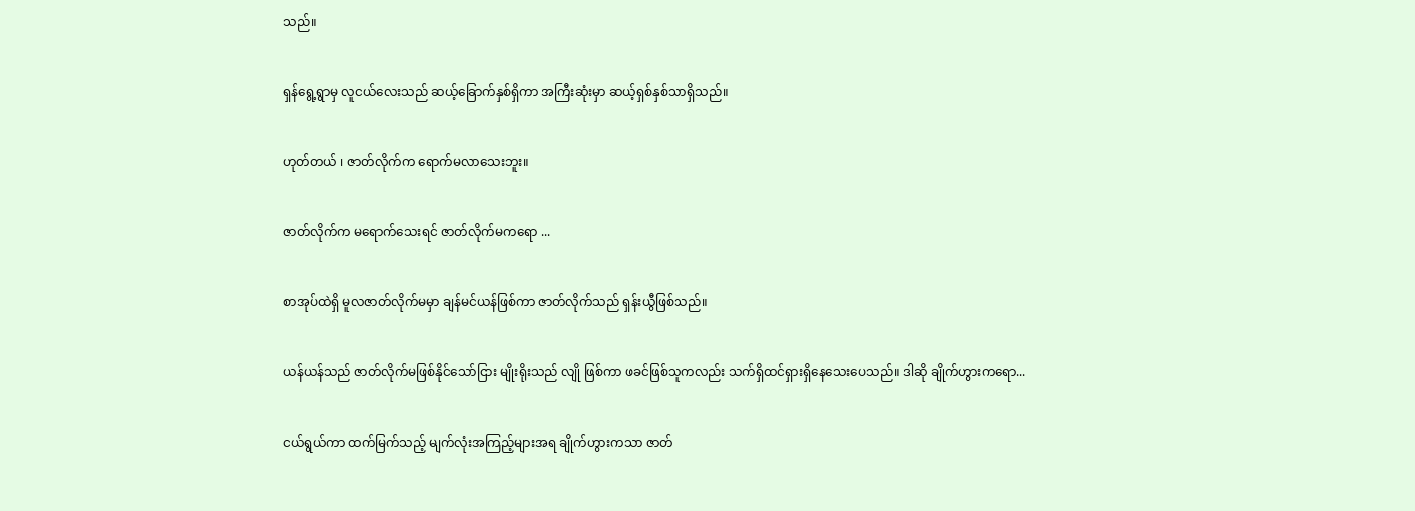သည်။


ရှန်ရွေ့ရွာမှ လူငယ်လေးသည် ဆယ့်ခြောက်နှစ်ရှိကာ အကြီးဆုံးမှာ ဆယ့်ရှစ်နှစ်သာရှိသည်။


ဟုတ်တယ် ၊ ဇာတ်လိုက်က ရောက်မလာသေးဘူး။


ဇာတ်လိုက်က မရောက်သေးရင် ဇာတ်လိုက်မကရော ...


စာအုပ်ထဲရှိ မူလဇာတ်လိုက်မမှာ ချန်မင်ယန်ဖြစ်ကာ ဇာတ်လိုက်သည် ရှန်းယွီဖြစ်သည်။


ယန်ယန်သည် ဇာတ်လိုက်မဖြစ်နိုင်သော်ငြား မျိုးရိုးသည် လျို ဖြစ်ကာ ဖခင်ဖြစ်သူကလည်း သက်ရှိထင်ရှားရှိနေသေးပေသည်။ ဒါဆို ချိုက်ဟွားကရော...


ငယ်ရွယ်ကာ ထက်မြက်သည့် မျက်လုံးအကြည့်များအရ ချိုက်ဟွားကသာ ဇာတ်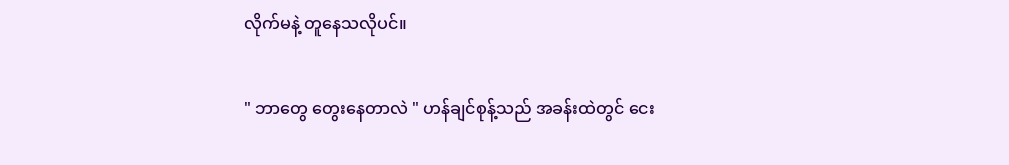လိုက်မနဲ့ တူနေသလိုပင်။


" ဘာတွေ တွေးနေတာလဲ " ဟန်ချင်စုန့်သည် အခန်းထဲတွင် ငေး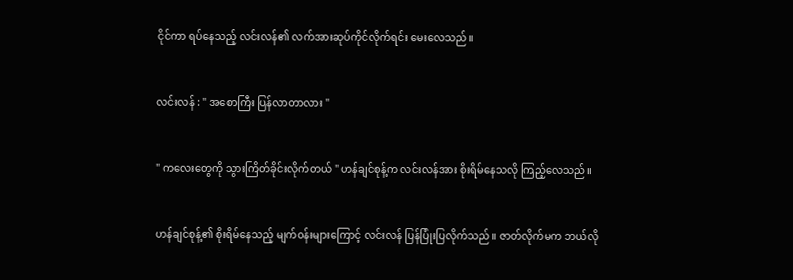ငိုင်ကာ ရပ်နေသည့် လင်းလန်၏ လက်အားဆုပ်ကိုင်လိုက်ရင်း မေးလေသည်။


လင်းလန် : " အစောကြီး ပြန်လာတာလား "


" ကလေးတွေကို သွားကြိတ်ခိုင်းလိုက်တယ် " ဟန်ချင်စုန့်က လင်းလန်အား စိုးရိမ်နေသလို ကြည့်လေသည်။


ဟန်ချင်စုန့်၏ စိုးရိမ်နေသည့် မျက်၀န်းများကြောင့် လင်းလန် ပြန်ပြုံးပြလိုက်သည်။ ဇာတ်လိုက်မက ဘယ်လို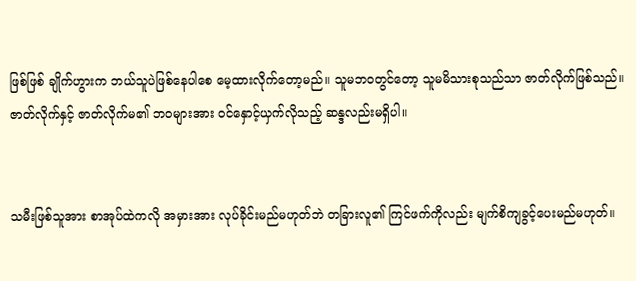ဖြစ်ဖြစ် ချိုက်ဟွားက ဘယ်သူပဲဖြစ်နေပါစေ မေ့ထားလိုက်တော့မည်။ သူမဘ၀တွင်တော့ သူမမိသားစုသည်သာ ဇာတ်လိုက်ဖြစ်သည်။ ဇာတ်လိုက်နှင့် ဇာတ်လိုက်မ၏ ဘ၀များအား ၀င်နှောင့်ယှက်လိုသည့် ဆန္ဒလည်းမရှိပါ။


သမီးဖြစ်သူအား စာအုပ်ထဲကလို အမှားအား လုပ်ခိုင်းမည်မဟုတ်ဘဲ တခြားလူ၏ ကြင်ဖက်ကိုလည်း မျက်စိကျခွင့်ပေးမည်မဟုတ်။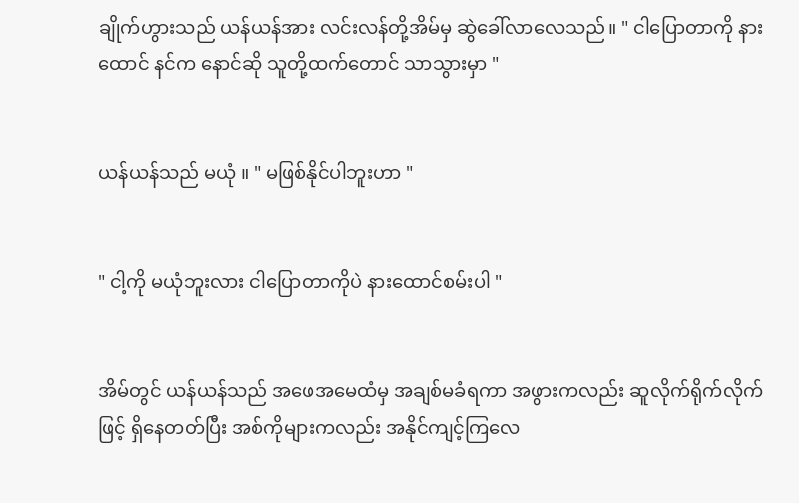ချိုက်ဟွားသည် ယန်ယန်အား လင်းလန်တို့အိမ်မှ ဆွဲခေါ်လာလေသည်။ " ငါပြောတာကို နားထောင် နင်က နောင်ဆို သူတို့ထက်တောင် သာသွားမှာ "


ယန်ယန်သည် မယုံ ။ " မဖြစ်နိုင်ပါဘူးဟာ "


" ငါ့ကို မယုံဘူးလား ငါပြောတာကိုပဲ နားထောင်စမ်းပါ "


အိမ်တွင် ယန်ယန်သည် အဖေအမေထံမှ အချစ်မခံရကာ အဖွားကလည်း ဆူလိုက်ရိုက်လိုက်ဖြင့် ရှိနေတတ်ပြီး အစ်ကိုများကလည်း အနိုင်ကျင့်ကြလေ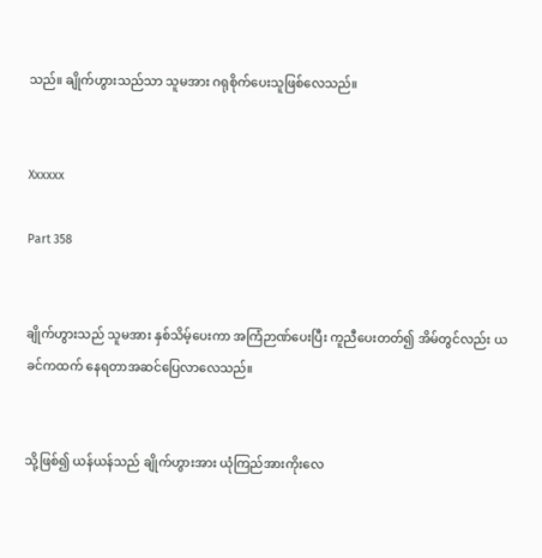သည်။ ချိုက်ဟွားသည်သာ သူမအား ဂရုစိုက်ပေးသူဖြစ်လေသည်။


Xxxxxx

Part 358


ချိုက်ဟွားသည် သူမအား နှစ်သိမ့်ပေးကာ အကြံဉာဏ်ပေးပြီး ကူညီပေးတတ်၍ အိမ်တွင်လည်း ယခင်ကထက် နေရတာအဆင်ပြေလာလေသည်။


သို့ဖြစ်၍ ယန်ယန်သည် ချိုက်ဟွားအား ယုံကြည်အားကိုးလေ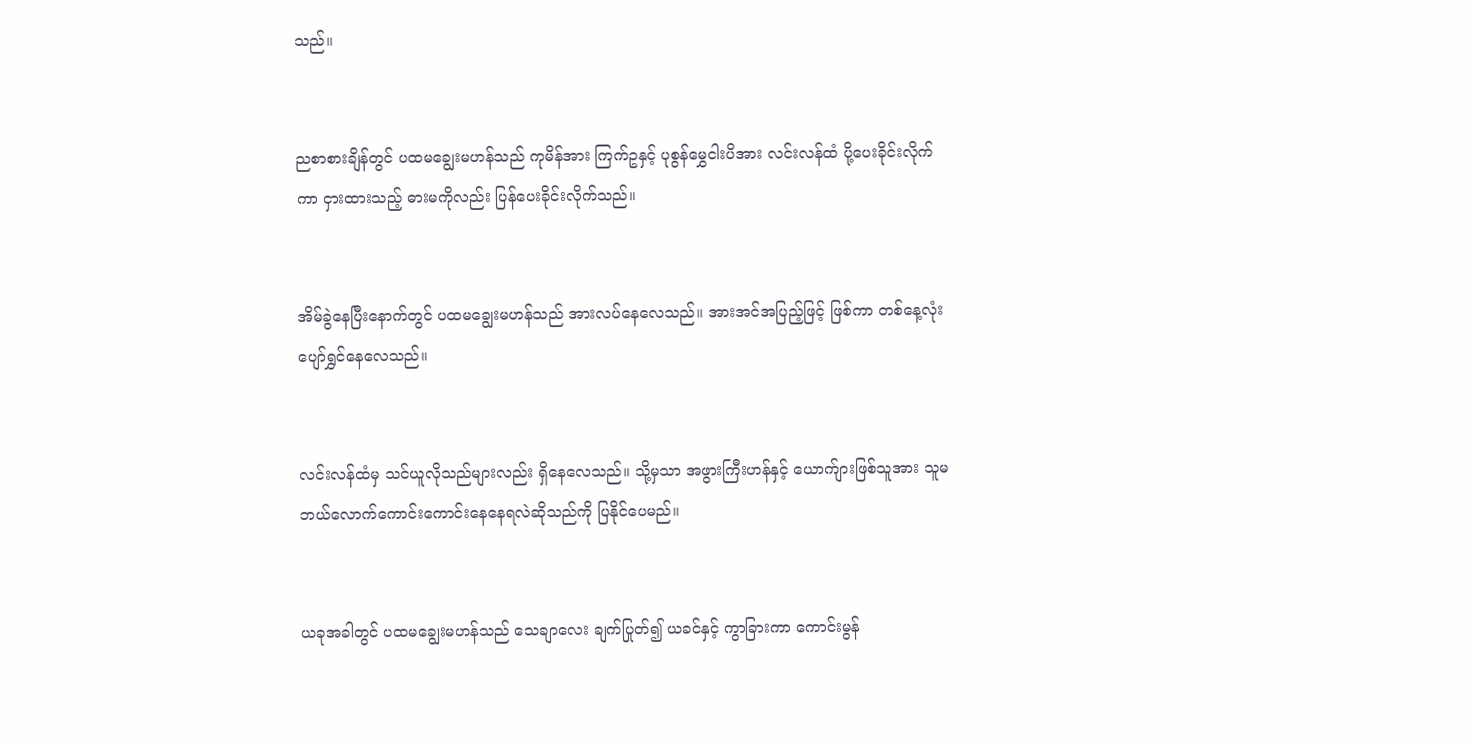သည်။


ညစာစားချိန်တွင် ပထမချွေးမဟန်သည် ကုမိန်အား ကြက်ဥနှင့် ပုစွန်မွှေငါးပိအား လင်းလန်ထံ ပို့ပေးခိုင်းလိုက်ကာ ငှားထားသည့် ဓားမကိုလည်း ပြန်ပေးခိုင်းလိုက်သည်။


အိမ်ခွဲနေပြီးနောက်တွင် ပထမချွေးမဟန်သည် အားလပ်နေလေသည်။ အားအင်အပြည့်ဖြင့် ဖြစ်ကာ တစ်နေ့လုံး ပျော်ရွှင်နေလေသည်။


လင်းလန်ထံမှ သင်ယူလိုသည်များလည်း ရှိနေလေသည်။ သို့မှသာ အဖွားကြီးဟန်နှင့် ယောက်ျားဖြစ်သူအား သူမ ဘယ်လောက်ကောင်းကောင်းနေနေရလဲဆိုသည်ကို ပြနိုင်ပေမည်။


ယခုအခါတွင် ပထမချွေးမဟန်သည် သေချာလေး ချက်ပြုတ်၍ ယခင်နှင့် ကွာခြားကာ ကောင်းမွန်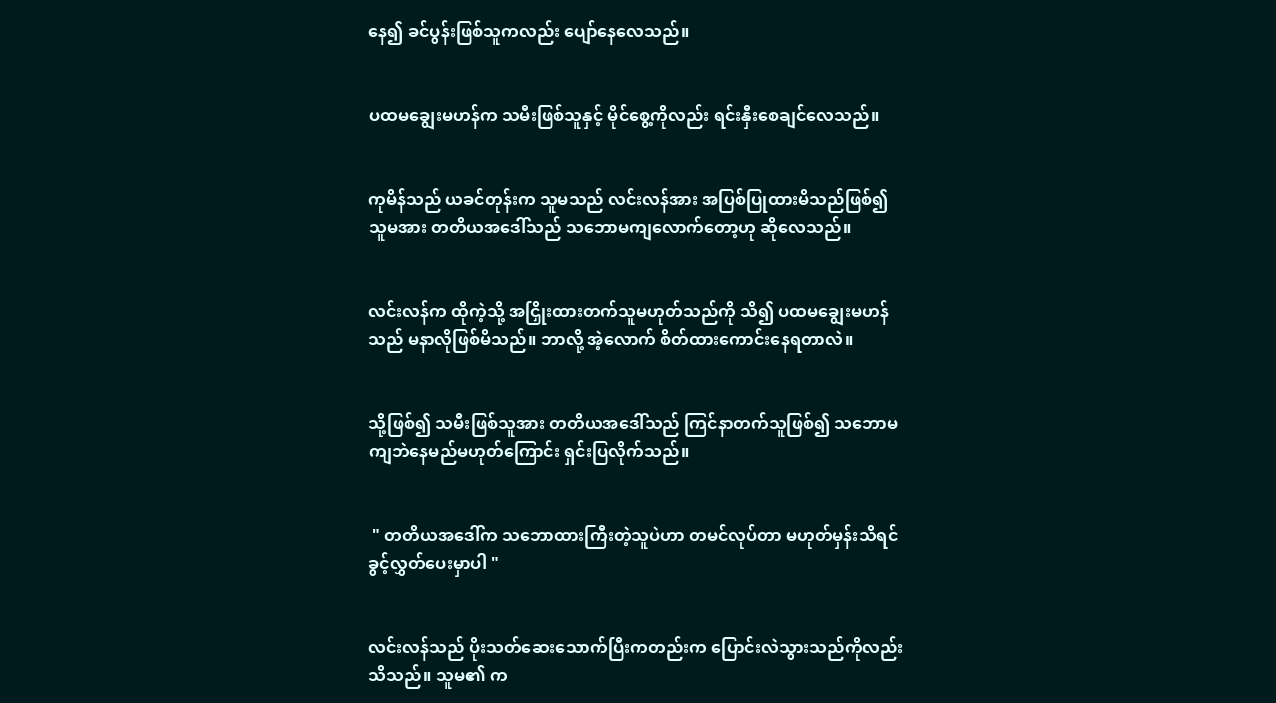နေ၍ ခင်ပွန်းဖြစ်သူကလည်း ပျော်နေလေသည်။


ပထမချွေးမဟန်က သမီးဖြစ်သူနှင့် မိုင်စွေ့ကိုလည်း ရင်းနှီးစေချင်လေသည်။


ကုမိန်သည် ယခင်တုန်းက သူမသည် လင်းလန်အား အပြစ်ပြုထားမိသည်ဖြစ်၍ သူမအား တတိယအဒေါ်သည် သဘောမကျလောက်တော့ဟု ဆိုလေသည်။


လင်းလန်က ထိုကဲ့သို့ အငြှိုးထားတက်သူမဟုတ်သည်ကို သိ၍ ပထမချွေးမဟန်သည် မနာလိုဖြစ်မိသည်။ ဘာလို့ အဲ့လောက် စိတ်ထားကောင်းနေရတာလဲ။


သို့ဖြစ်၍ သမီးဖြစ်သူအား တတိယအဒေါ်သည် ကြင်နာတက်သူဖြစ်၍ သဘောမကျဘဲနေမည်မဟုတ်ကြောင်း ရှင်းပြလိုက်သည်။


 " တတိယအဒေါ်က သဘောထားကြီးတဲ့သူပဲဟာ တမင်လုပ်တာ မဟုတ်မှန်းသိရင် ခွင့်လွှတ်ပေးမှာပါ "


လင်းလန်သည် ပိုးသတ်ဆေးသောက်ပြီးကတည်းက ပြောင်းလဲသွားသည်ကိုလည်း သိသည်။ သူမ၏ က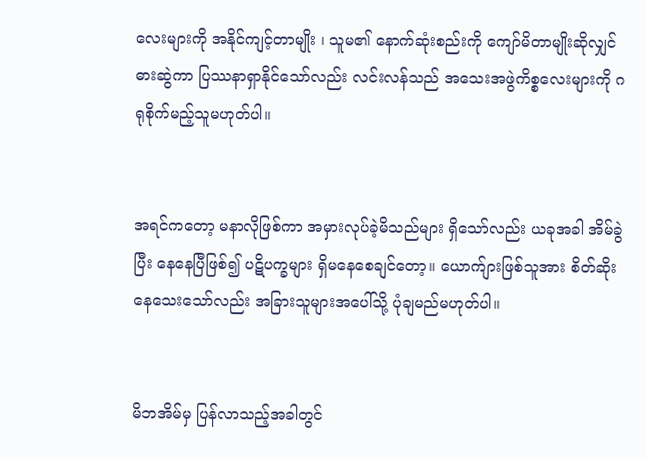လေးများကို အနိုင်ကျင့်တာမျိုး ၊ သူမ၏ နောက်ဆုံးစည်းကို ကျော်မိတာမျိုးဆိုလျှင် ဓားဆွဲကာ ပြဿနာရှာနိုင်သော်လည်း လင်းလန်သည် အသေးအဖွဲကိစ္စလေးများကို ဂရုစိုက်မည့်သူမဟုတ်ပါ။


အရင်ကတော့ မနာလိုဖြစ်ကာ အမှားလုပ်ခဲ့မိသည်များ ရှိသော်လည်း ယခုအခါ အိမ်ခွဲပြီး နေနေပြီဖြစ်၍ ပဋိပက္ခများ ရှိမနေစေချင်တော့။ ယောက်ျားဖြစ်သူအား စိတ်ဆိုးနေသေးသော်လည်း အခြားသူများအပေါ်သို့ ပုံချမည်မဟုတ်ပါ။


မိဘအိမ်မှ ပြန်လာသည့်အခါတွင်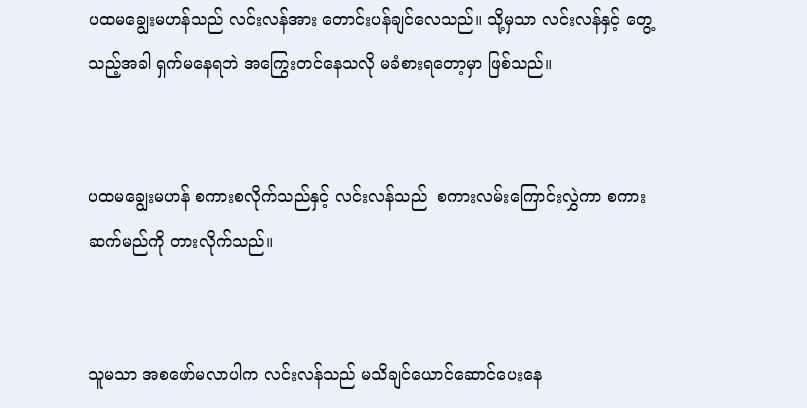ပထမချွေးမဟန်သည် လင်းလန်အား တောင်းပန်ချင်လေသည်။ သို့မှသာ လင်းလန်နှင့် တွေ့သည့်အခါ ရှက်မနေရဘဲ အကြွေးတင်နေသလို မခံစားရတော့မှာ ဖြစ်သည်။


ပထမချွေးမဟန် စကားစလိုက်သည်နှင့် လင်းလန်သည်  စကားလမ်းကြောင်းလွှဲကာ စကားဆက်မည်ကို တားလိုက်သည်။


သူမသာ အစဖော်မလာပါက လင်းလန်သည် မသိချင်ယောင်ဆောင်ပေးနေ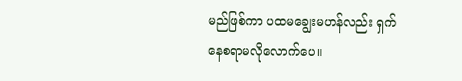မည်ဖြစ်ကာ ပထမချွေးမဟန်လည်း ရှက်နေစရာမလိုလောက်ပေ။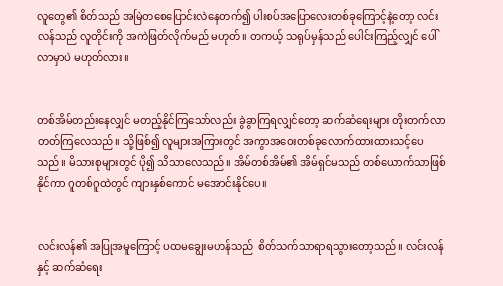လူတွေ၏ စိတ်သည် အမြဲတစေပြောင်းလဲနေတက်၍ ပါးစပ်အပြောလေးတစ်ခုကြောင့်နဲ့တော့ လင်းလန်သည် လူတိုင်းကို အကဲဖြတ်လိုက်မည် မဟုတ်။ တကယ့် သရုပ်မှန်သည် ပေါင်းကြည့်လျှင် ပေါ်လာမှာပဲ မဟုတ်လား။


တစ်အိမ်တည်းနေလျှင် မတည့်နိုင်ကြသော်လည်း ခွဲခွာကြရလျှင်တော့ ဆက်ဆံရေးများ တိုးတက်လာတတ်ကြလေသည်။ သို့ဖြစ်၍ လူများအကြားတွင် အကွာအဝေးတစ်ခုလောက်ထားထားသင့်ပေသည်။ မိသားစုများတွင် ပို၍ သိသာလေသည်။ အိမ်တစ်အိမ်၏ အိမ်ရှင်မသည် တစ်ယောက်သာဖြစ်နိုင်ကာ ဂူတစ်ဂူထဲတွင် ကျားနှစ်ကောင် မအောင်းနိုင်ပေ။


လင်းလန်၏ အပြုအမူကြောင့် ပထမချွေးမဟန်သည်  စိတ်သက်သာရာရသွားတော့သည်။ လင်းလန်နှင့် ဆက်ဆံရေး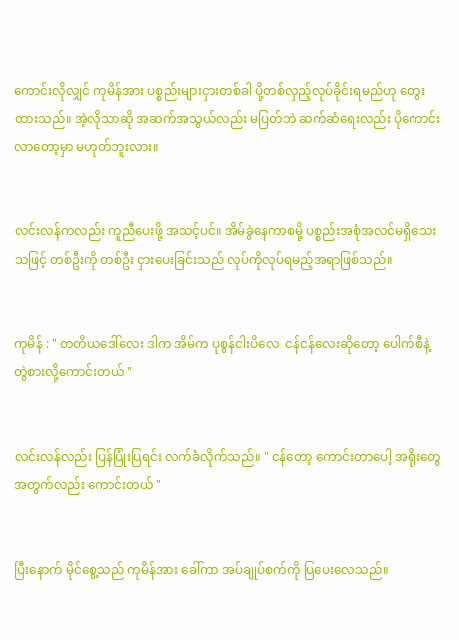ကောင်းလိုလျှင် ကုမိန်အား ပစ္စည်းများငှားတစ်ခါ ပို့တစ်လှည့်လုပ်ခိုင်းရမည်ဟု တွေးထားသည်။ အဲ့လိုသာဆို အဆက်အသွယ်လည်း မပြတ်ဘဲ ဆက်ဆံရေးလည်း ပိုကောင်းလာတော့မှာ မဟုတ်ဘူးလား။


လင်းလန်ကလည်း ကူညီပေးဖို့ အသင့်ပင်။ အိမ်ခွဲနေကာစမို့ ပစ္စည်းအစုံအလင်မရှိသေးသဖြင့် တစ်ဦးကို တစ်ဦး ငှားပေးခြင်းသည် လုပ်ကိုလုပ်ရမည့်အရာဖြစ်သည်။


ကုမိန် : " တတိယဒေါ်လေး ဒါက အိမ်က ပုစွန်ငါးပိလေ  ငန်ငန်လေးဆိုတော့ ပေါက်စီနဲ့ တွဲစားလို့ကောင်းတယ် "


လင်းလန်လည်း ပြန်ပြုံးပြရင်း လက်ခံလိုက်သည်။ " ငန်တော့ ကောင်းတာပေါ့ အရိုးတွေအတွက်လည်း ကောင်းတယ် "


ပြီးနောက် မိုင်စွေ့သည် ကုမိန်အား ခေါ်ကာ အပ်ချုပ်စက်ကို ပြပေးလေသည်။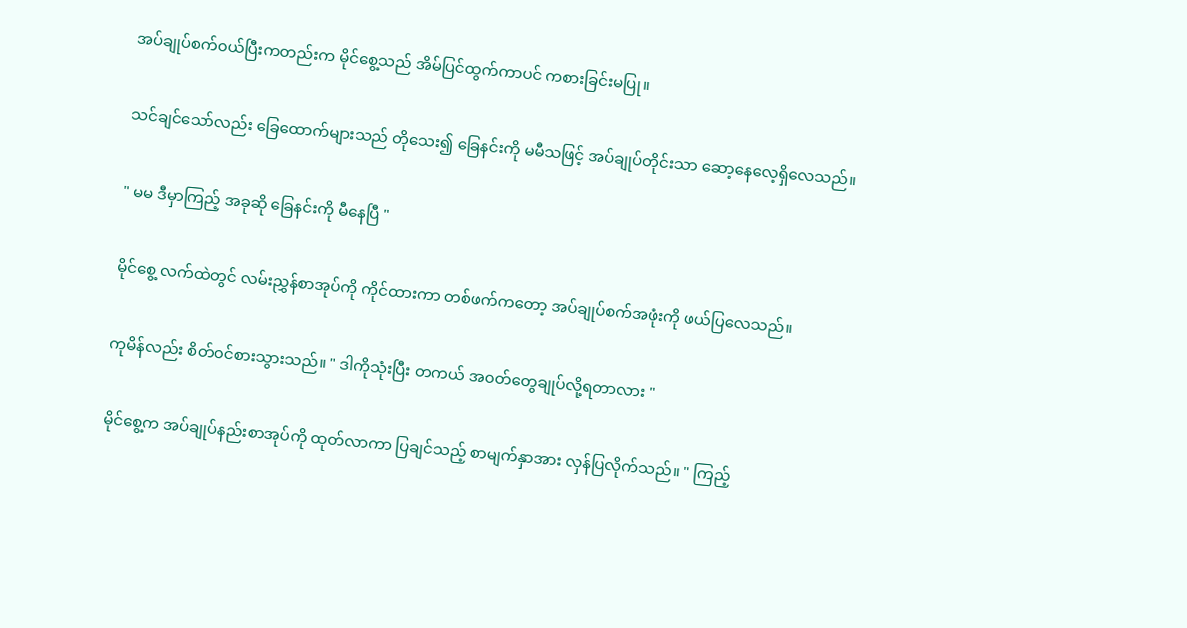အပ်ချုပ်စက်၀ယ်ပြီးကတည်းက မိုင်စွေ့သည် အိမ်ပြင်ထွက်ကာပင် ကစားခြင်းမပြု။


သင်ချင်သော်လည်း ခြေထောက်များသည် တိုသေး၍ ခြေနင်းကို မမီသဖြင့် အပ်ချုပ်တိုင်းသာ ဆော့နေလေ့ရှိလေသည်။


" မမ ဒီမှာကြည့် အခုဆို ခြေနင်းကို မီနေပြီ "


မိုင်စွေ့ လက်ထဲတွင် လမ်းညွှန်စာအုပ်ကို ကိုင်ထားကာ တစ်ဖက်ကတော့ အပ်ချုပ်စက်အဖုံးကို ဖယ်ပြလေသည်။


ကုမိန်လည်း စိတ်၀င်စားသွားသည်။ " ဒါကိုသုံးပြီး တကယ် အ၀တ်တွေချုပ်လို့ရတာလား "


မိုင်စွေ့က အပ်ချုပ်နည်းစာအုပ်ကို ထုတ်လာကာ ပြချင်သည့် စာမျက်နှာအား လှန်ပြလိုက်သည်။ " ကြည့်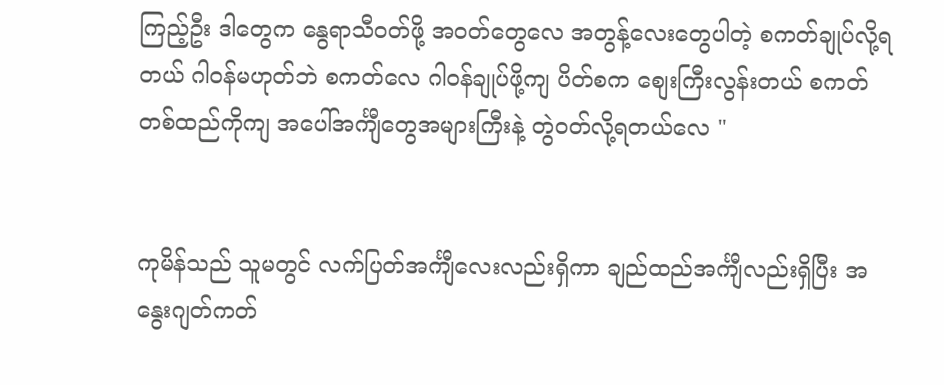ကြည့်ဦး ဒါတွေက နွေရာသီ၀တ်ဖို့ အ၀တ်တွေလေ အတွန့်လေးတွေပါတဲ့ စကတ်ချုပ်လို့ရတယ် ဂါ၀န်မဟုတ်ဘဲ စကတ်လေ ဂါ၀န်ချုပ်ဖို့ကျ ပိတ်စက စျေးကြီးလွန်းတယ် စကတ်တစ်ထည်ကိုကျ အပေါ်အင်္ကျီတွေအများကြီးနဲ့ တွဲ၀တ်လို့ရတယ်လေ "


ကုမိန်သည် သူမတွင် လက်ပြတ်အင်္ကျီလေးလည်းရှိကာ ချည်ထည်အင်္ကျီလည်းရှိပြီး အနွေးဂျတ်ကတ်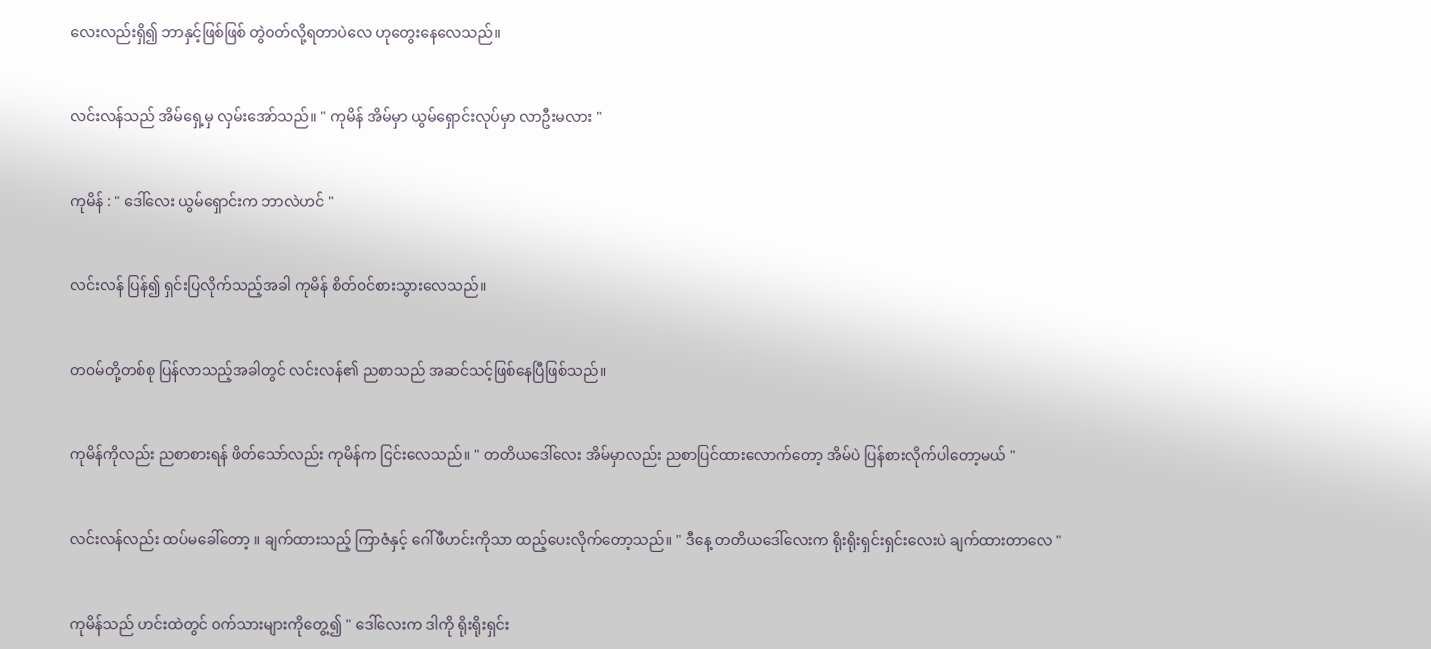လေးလည်းရှိ၍ ဘာနှင့်ဖြစ်ဖြစ် တွဲ၀တ်လို့ရတာပဲလေ ဟုတွေးနေလေသည်။


လင်းလန်သည် အိမ်ရှေ့မှ လှမ်းအော်သည်။ " ကုမိန် အိမ်မှာ ယွမ်ရှောင်းလုပ်မှာ လာဦးမလား "


ကုမိန် : " ဒေါ်လေး ယွမ်ရှောင်းက ဘာလဲဟင် "


လင်းလန် ပြန်၍ ရှင်းပြလိုက်သည့်အခါ ကုမိန် စိတ်၀င်စားသွားလေသည်။


တ၀မ်တို့တစ်စု ပြန်လာသည့်အခါတွင် လင်းလန်၏ ညစာသည် အဆင်သင့်ဖြစ်နေပြီဖြစ်သည်။


ကုမိန်ကိုလည်း ညစာစားရန် ဖိတ်သော်လည်း ကုမိန်က ငြင်းလေသည်။ " တတိယဒေါ်လေး အိမ်မှာလည်း ညစာပြင်ထားလောက်တော့ အိမ်ပဲ ပြန်စားလိုက်ပါတော့မယ် "


လင်းလန်လည်း ထပ်မခေါ်တော့ ။ ချက်ထားသည့် ကြာဇံနှင့် ဂေါ်ဖီဟင်းကိုသာ ထည့်ပေးလိုက်တော့သည်။ " ဒီနေ့ တတိယဒေါ်လေးက ရိုးရိုးရှင်းရှင်းလေးပဲ ချက်ထားတာလေ "


ကုမိန်သည် ဟင်းထဲတွင် ၀က်သားများကိုတွေ့၍ " ဒေါ်လေးက ဒါကို ရိုးရိုးရှင်း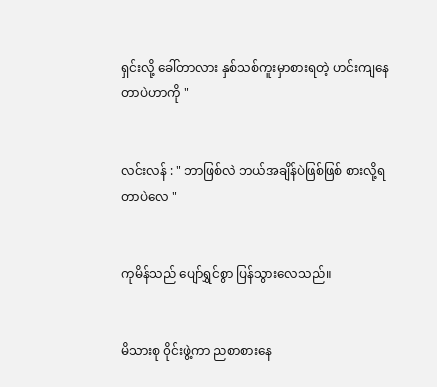ရှင်းလို့ ခေါ်တာလား နှစ်သစ်ကူးမှာစားရတဲ့ ဟင်းကျနေတာပဲဟာကို "


လင်းလန် : " ဘာဖြစ်လဲ ဘယ်အချိန်ပဲဖြစ်ဖြစ် စားလို့ရတာပဲလေ "


ကုမိန်သည် ပျော်ရွှင်စွာ ပြန်သွားလေသည်။


မိသားစု ၀ိုင်းဖွဲ့ကာ ညစာစားနေ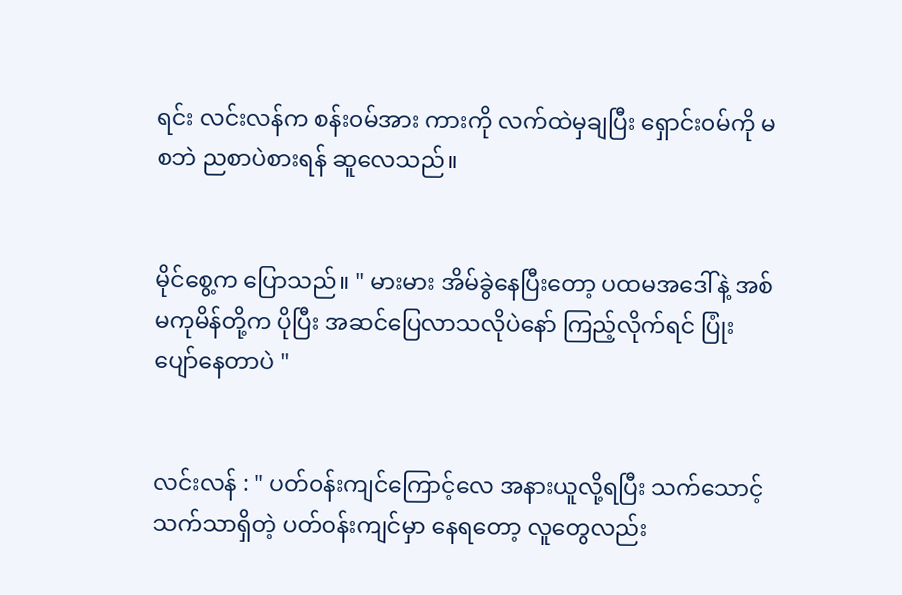ရင်း လင်းလန်က စန်း၀မ်အား ကားကို လက်ထဲမှချပြီး ရှောင်း၀မ်ကို မစဘဲ ညစာပဲစားရန် ဆူလေသည်။


မိုင်စွေ့က ပြောသည်။ " မားမား အိမ်ခွဲနေပြီးတော့ ပထမအဒေါ်နဲ့ အစ်မကုမိန်တို့က ပိုပြီး အဆင်ပြေလာသလိုပဲနော် ကြည့်လိုက်ရင် ပြုံးပျော်နေတာပဲ "


လင်းလန် : " ပတ်၀န်းကျင်ကြောင့်လေ အနားယူလို့ရပြီး သက်သောင့်သက်သာရှိတဲ့ ပတ်၀န်းကျင်မှာ နေရတော့ လူတွေလည်း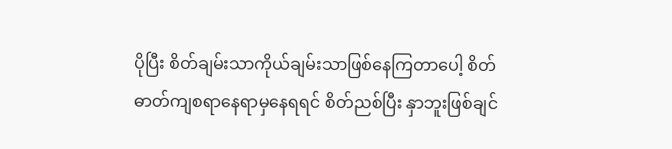ပိုပြီး စိတ်ချမ်းသာကိုယ်ချမ်းသာဖြစ်နေကြတာပေါ့ စိတ်ဓာတ်ကျစရာနေရာမှနေရရင် စိတ်ညစ်ပြီး နှာဘူးဖြစ်ချင်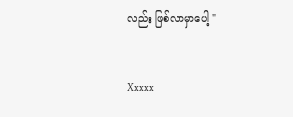လည်း ဖြစ်လာမှာပေါ့ "


Xxxxx